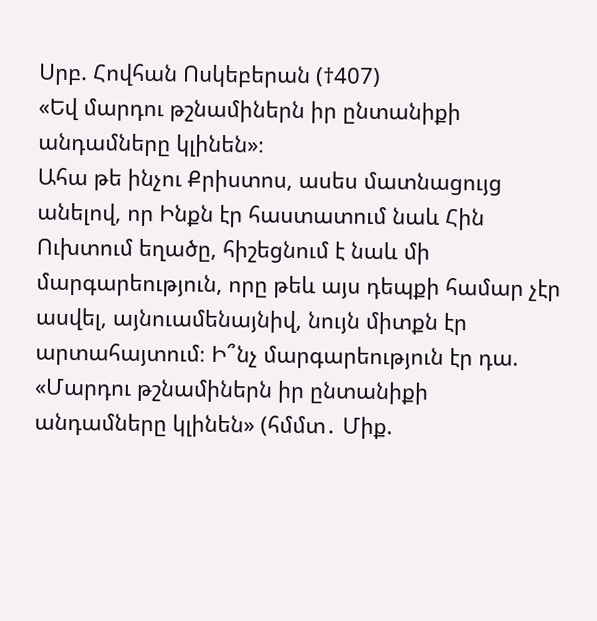Սրբ. Հովհան Ոսկեբերան (†407)
«Եվ մարդու թշնամիներն իր ընտանիքի անդամները կլինեն»։
Ահա թե ինչու Քրիստոս, ասես մատնացույց անելով, որ Ինքն էր հաստատում նաև Հին Ուխտում եղածը, հիշեցնում է նաև մի մարգարեություն, որը թեև այս դեպքի համար չէր ասվել, այնուամենայնիվ, նույն միտքն էր արտահայտում։ Ի՞նչ մարգարեություն էր դա. «Մարդու թշնամիներն իր ընտանիքի անդամները կլինեն» (հմմտ․ Միք.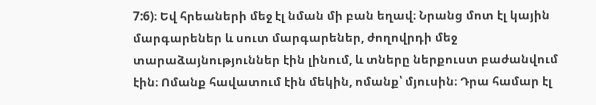7:6)։ Եվ հրեաների մեջ էլ նման մի բան եղավ։ Նրանց մոտ էլ կային մարգարեներ և սուտ մարգարեներ, ժողովրդի մեջ տարաձայնություններ էին լինում, և տները ներքուստ բաժանվում էին։ Ոմանք հավատում էին մեկին, ոմանք՝ մյուսին։ Դրա համար էլ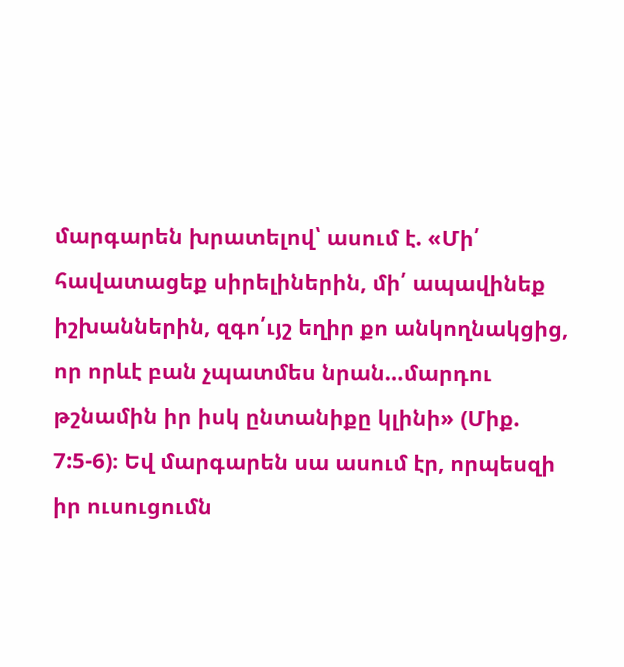մարգարեն խրատելով՝ ասում է. «Մի՛ հավատացեք սիրելիներին, մի՛ ապավինեք իշխաններին, զգո՛ւյշ եղիր քո անկողնակցից, որ որևէ բան չպատմես նրան…մարդու թշնամին իր իսկ ընտանիքը կլինի» (Միք. 7:5-6)։ Եվ մարգարեն սա ասում էր, որպեսզի իր ուսուցումն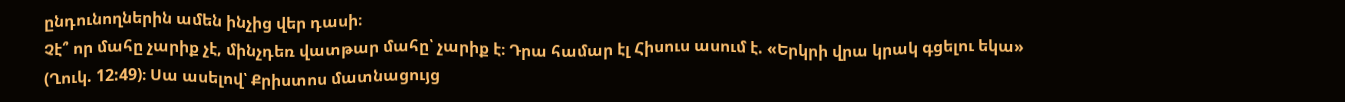ընդունողներին ամեն ինչից վեր դասի։
Չէ՞ որ մահը չարիք չէ, մինչդեռ վատթար մահը՝ չարիք է։ Դրա համար էլ Հիսուս ասում է. «Երկրի վրա կրակ գցելու եկա» (Ղուկ. 12:49)։ Սա ասելով՝ Քրիստոս մատնացույց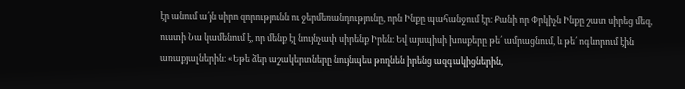էր անում ա՛յն սիրո զորությունն ու ջերմեռանդությունը, որն Ինքը պահանջում էր։ Քանի որ Փրկիչն Ինքը շատ սիրեց մեզ, ուստի Նա կամենում է, որ մենք էլ նույնչափ սիրենք Իրեն։ Եվ այսպիսի խոսքերը թե՛ ամրացնում, և թե՛ ոգևորում էին առաքյալներին։ «Եթե ձեր աշակերտները նույնպես թողնեն իրենց ազգակիցներին,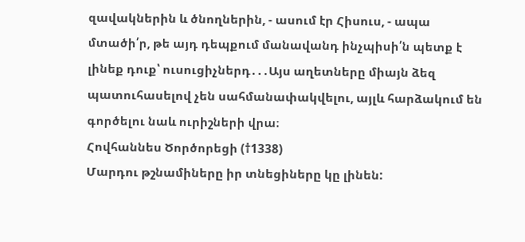զավակներին և ծնողներին, - ասում էր Հիսուս, - ապա մտածի՛ր, թե այդ դեպքում մանավանդ ինչպիսի՛ն պետք է լինեք դուք՝ ուսուցիչներդ․․․Այս աղետները միայն ձեզ պատուհասելով չեն սահմանափակվելու, այլև հարձակում են գործելու նաև ուրիշների վրա։
Հովհաննես Ծործորեցի (†1338)
Մարդու թշնամիները իր տնեցիները կը լինեն: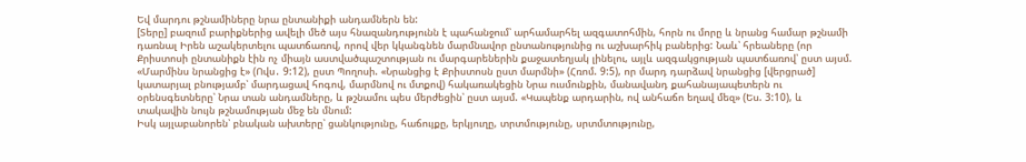Եվ մարդու թշնամիները նրա ընտանիքի անդամներն են:
[Տերը] բազում բարիքներից ավելի մեծ այս հնազանդությունն է պահանջում՝ արհամարհել ազգատոհմին, հորն ու մորը և նրանց համար թշնամի դառնալ Իրեն աշակերտելու պատճառով, որով վեր կկանգնեն մարմնավոր ընտանությունից ու աշխարհիկ բաներից: Նաև՝ հրեաները (որ Քրիստոսի ընտանիքն էին ոչ միայն աստվածպաշտության ու մարգարեներին քաջատեղյակ լինելու, այլև ազգակցության պատճառով՝ ըստ այսմ. «Մարմինս նրանցից է» (Ովս․ 9:12), ըստ Պողոսի. «Նրանցից է Քրիստոսն ըստ մարմնի» (Հռոմ. 9:5), որ մարդ դարձավ նրանցից [վերցրած] կատարյալ բնությամբ՝ մարդացավ հոգով, մարմնով ու մտքով) հակառակեցին Նրա ուսմունքին, մանավանդ քահանայապետերն ու օրենսգետները՝ Նրա տան անդամները, և թշնամու պես մերժեցին՝ ըստ այսմ. «Կապենք արդարին, ով անհաճո եղավ մեզ» (Ես. 3:10), և տակավին նույն թշնամության մեջ են մնում:
Իսկ այլաբանորեն՝ բնական ախտերը՝ ցանկությունը, հաճույքը, երկյուղը, տրտմությունը, սրտմտությունը,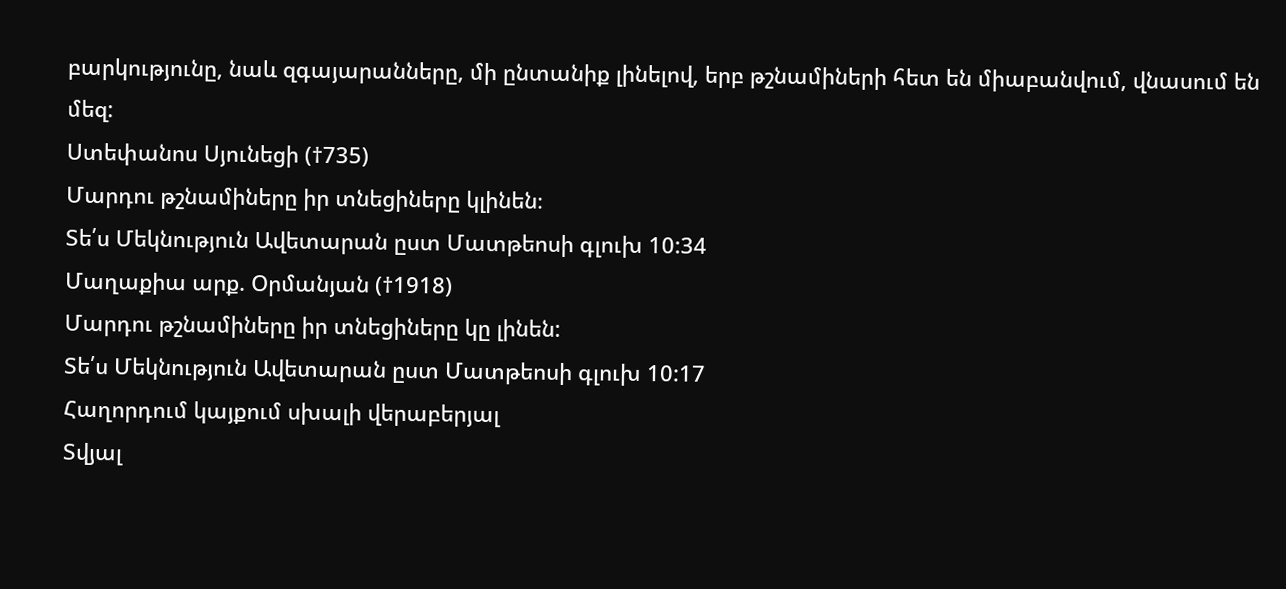բարկությունը, նաև զգայարանները, մի ընտանիք լինելով, երբ թշնամիների հետ են միաբանվում, վնասում են մեզ:
Ստեփանոս Սյունեցի (†735)
Մարդու թշնամիները իր տնեցիները կլինեն։
Տե՛ս Մեկնություն Ավետարան ըստ Մատթեոսի գլուխ 10:34
Մաղաքիա արք. Օրմանյան (†1918)
Մարդու թշնամիները իր տնեցիները կը լինեն:
Տե՛ս Մեկնություն Ավետարան ըստ Մատթեոսի գլուխ 10:17
Հաղորդում կայքում սխալի վերաբերյալ
Տվյալ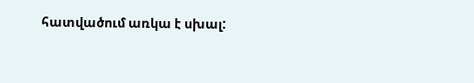հատվածում առկա է սխալ: